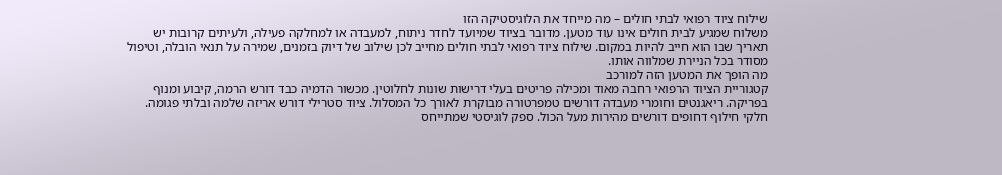שילוח ציוד רפואי לבתי חולים – מה מייחד את הלוגיסטיקה הזו
משלוח שמגיע לבית חולים אינו עוד מטען. מדובר בציוד שמיועד לחדר ניתוח, למעבדה או למחלקה פעילה, ולעיתים קרובות יש תאריך שבו הוא חייב להיות במקום. שילוח ציוד רפואי לבתי חולים מחייב לכן שילוב של דיוק בזמנים, שמירה על תנאי הובלה, וטיפול מסודר בכל הניירת שמלווה אותו.
מה הופך את המטען הזה למורכב
קטגוריית הציוד הרפואי רחבה מאוד ומכילה פריטים בעלי דרישות שונות לחלוטין. מכשור הדמיה כבד דורש הרמה, קיבוע ומנוף בפריקה. ריאגנטים וחומרי מעבדה דורשים טמפרטורה מבוקרת לאורך כל המסלול. ציוד סטרילי דורש אריזה שלמה ובלתי פגומה. חלקי חילוף דחופים דורשים מהירות מעל הכול. ספק לוגיסטי שמתייחס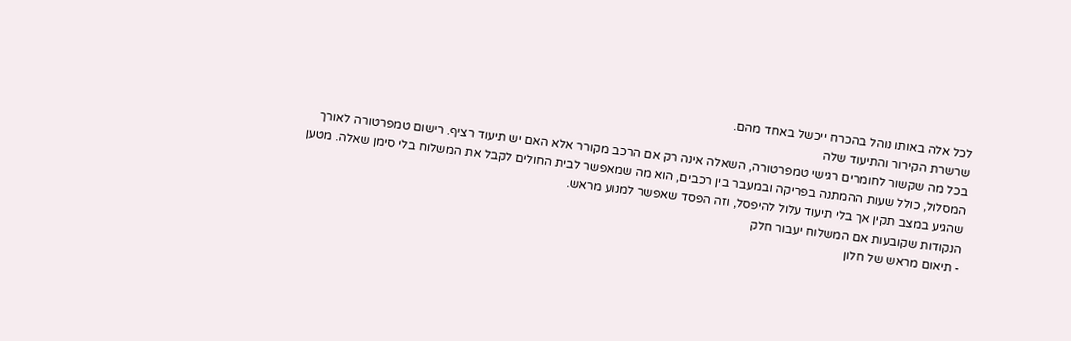לכל אלה באותו נוהל בהכרח ייכשל באחד מהם.
שרשרת הקירור והתיעוד שלה
בכל מה שקשור לחומרים רגישי טמפרטורה, השאלה אינה רק אם הרכב מקורר אלא האם יש תיעוד רציף. רישום טמפרטורה לאורך המסלול, כולל שעות ההמתנה בפריקה ובמעבר בין רכבים, הוא מה שמאפשר לבית החולים לקבל את המשלוח בלי סימן שאלה. מטען שהגיע במצב תקין אך בלי תיעוד עלול להיפסל, וזה הפסד שאפשר למנוע מראש.
הנקודות שקובעות אם המשלוח יעבור חלק
- תיאום מראש של חלון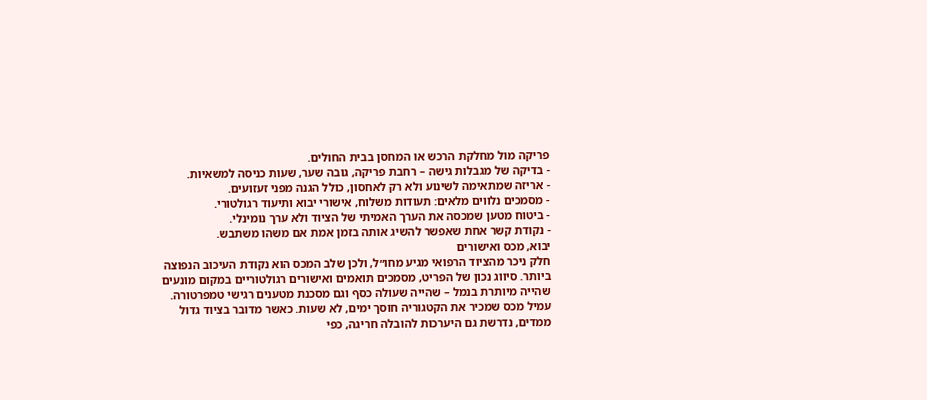פריקה מול מחלקת הרכש או המחסן בבית החולים.
- בדיקה של מגבלות גישה – רחבת פריקה, גובה שער, שעות כניסה למשאיות.
- אריזה שמתאימה לשינוע ולא רק לאחסון, כולל הגנה מפני זעזועים.
- מסמכים נלווים מלאים: תעודות משלוח, אישורי יבוא ותיעוד רגולטורי.
- ביטוח מטען שמכסה את הערך האמיתי של הציוד ולא ערך נומינלי.
- נקודת קשר אחת שאפשר להשיג אותה בזמן אמת אם משהו משתבש.
יבוא, מכס ואישורים
חלק ניכר מהציוד הרפואי מגיע מחו״ל, ולכן שלב המכס הוא נקודת העיכוב הנפוצה ביותר. סיווג נכון של הפריט, מסמכים תואמים ואישורים רגולטוריים במקום מונעים שהייה מיותרת בנמל – שהייה שעולה כסף וגם מסכנת מטענים רגישי טמפרטורה. עמיל מכס שמכיר את הקטגוריה חוסך ימים, לא שעות. כאשר מדובר בציוד גדול ממדים, נדרשת גם היערכות להובלה חריגה, כפי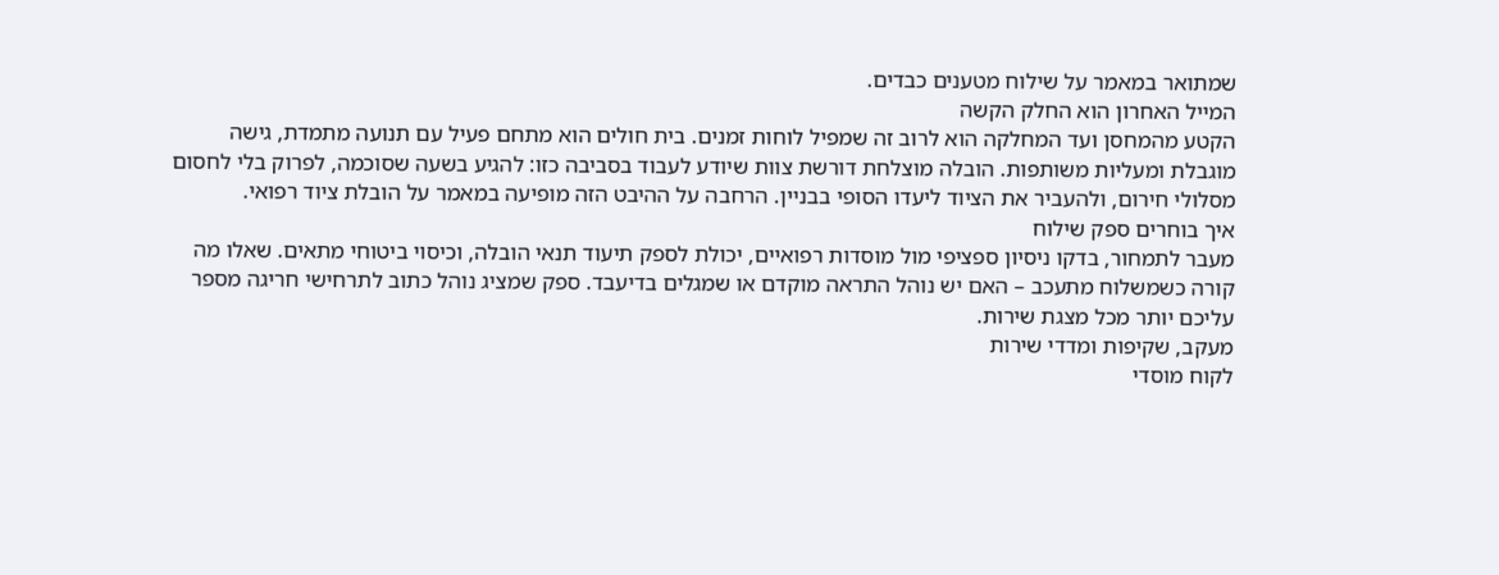שמתואר במאמר על שילוח מטענים כבדים.
המייל האחרון הוא החלק הקשה
הקטע מהמחסן ועד המחלקה הוא לרוב זה שמפיל לוחות זמנים. בית חולים הוא מתחם פעיל עם תנועה מתמדת, גישה מוגבלת ומעליות משותפות. הובלה מוצלחת דורשת צוות שיודע לעבוד בסביבה כזו: להגיע בשעה שסוכמה, לפרוק בלי לחסום מסלולי חירום, ולהעביר את הציוד ליעדו הסופי בבניין. הרחבה על ההיבט הזה מופיעה במאמר על הובלת ציוד רפואי.
איך בוחרים ספק שילוח
מעבר לתמחור, בדקו ניסיון ספציפי מול מוסדות רפואיים, יכולת לספק תיעוד תנאי הובלה, וכיסוי ביטוחי מתאים. שאלו מה קורה כשמשלוח מתעכב – האם יש נוהל התראה מוקדם או שמגלים בדיעבד. ספק שמציג נוהל כתוב לתרחישי חריגה מספר עליכם יותר מכל מצגת שירות.
מעקב, שקיפות ומדדי שירות
לקוח מוסדי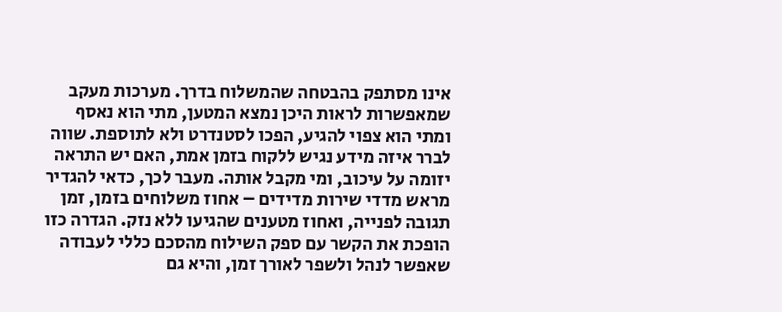אינו מסתפק בהבטחה שהמשלוח בדרך. מערכות מעקב שמאפשרות לראות היכן נמצא המטען, מתי הוא נאסף ומתי הוא צפוי להגיע, הפכו לסטנדרט ולא לתוספת. שווה לברר איזה מידע נגיש ללקוח בזמן אמת, האם יש התראה יזומה על עיכוב, ומי מקבל אותה. מעבר לכך, כדאי להגדיר מראש מדדי שירות מדידים – אחוז משלוחים בזמן, זמן תגובה לפנייה, ואחוז מטענים שהגיעו ללא נזק. הגדרה כזו הופכת את הקשר עם ספק השילוח מהסכם כללי לעבודה שאפשר לנהל ולשפר לאורך זמן, והיא גם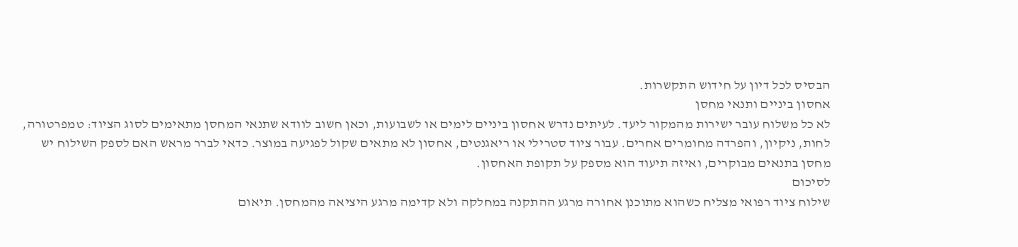הבסיס לכל דיון על חידוש התקשרות.
אחסון ביניים ותנאי מחסן
לא כל משלוח עובר ישירות מהמקור ליעד. לעיתים נדרש אחסון ביניים לימים או לשבועות, וכאן חשוב לוודא שתנאי המחסן מתאימים לסוג הציוד: טמפרטורה, לחות, ניקיון, והפרדה מחומרים אחרים. עבור ציוד סטרילי או ריאגנטים, אחסון לא מתאים שקול לפגיעה במוצר. כדאי לברר מראש האם לספק השילוח יש מחסן בתנאים מבוקרים, ואיזה תיעוד הוא מספק על תקופת האחסון.
לסיכום
שילוח ציוד רפואי מצליח כשהוא מתוכנן אחורה מרגע ההתקנה במחלקה ולא קדימה מרגע היציאה מהמחסן. תיאום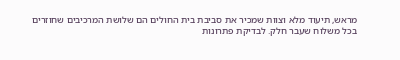מראש, תיעוד מלא וצוות שמכיר את סביבת בית החולים הם שלושת המרכיבים שחוזרים בכל משלוח שעבר חלק. לבדיקת פתרונות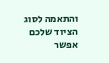והתאמה לסוג הציוד שלכם אפשר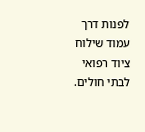לפנות דרך עמוד שילוח ציוד רפואי לבתי חולים.